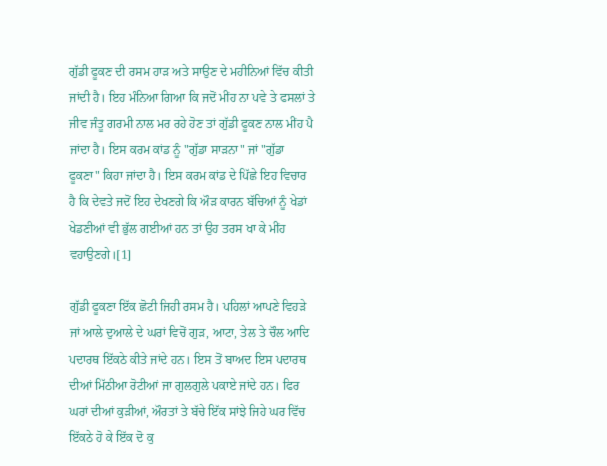ਗੁੱਡੀ ਫੂਕਣ ਦੀ ਰਸਮ ਹਾੜ ਅਤੇ ਸਾਉਣ ਦੇ ਮਹੀਨਿਆਂ ਵਿੱਚ ਕੀਤੀ ਜਾਂਦੀ ਹੈ। ਇਹ ਮੰਨਿਆ ਗਿਆ ਕਿ ਜਦੋਂ ਮੀਂਹ ਨਾ ਪਵੇ ਤੇ ਫਸਲਾਂ ਤੇ ਜੀਵ ਜੰਤੂ ਗਰਮੀ ਨਾਲ ਮਰ ਰਹੇ ਹੋਣ ਤਾਂ ਗੁੱਡੀ ਫੂਕਣ ਨਾਲ ਮੀਂਹ ਪੈ ਜਾਂਦਾ ਹੈ। ਇਸ ਕਰਮ ਕਾਂਡ ਨੂੰ "ਗੁੱਡਾ ਸਾੜਨਾ" ਜਾਂ "ਗੁੱਡਾ ਫੂਕਣਾ" ਕਿਹਾ ਜਾਂਦਾ ਹੈ। ਇਸ ਕਰਮ ਕਾਂਡ ਦੇ ਪਿੱਛੇ ਇਹ ਵਿਚਾਰ ਹੈ ਕਿ ਦੇਵਤੇ ਜਦੋਂ ਇਹ ਦੇਖਣਗੇ ਕਿ ਔੜ ਕਾਰਨ ਬੱਚਿਆਂ ਨੂੰ ਖੇਡਾਂ ਖੇਡਣੀਆਂ ਵੀ ਭੁੱਲ ਗਈਆਂ ਹਨ ਤਾਂ ਉਹ ਤਰਸ ਖਾ ਕੇ ਮੀਂਹ ਵਹਾਉਣਗੇ।[1]

ਗੁੱਡੀ ਫੂਕਣਾ ਇੱਕ ਛੋਟੀ ਜਿਹੀ ਰਸਮ ਹੈ। ਪਹਿਲਾਂ ਆਪਣੇ ਵਿਹੜੇ ਜਾਂ ਆਲੇ ਦੁਆਲੇ ਦੇ ਘਰਾਂ ਵਿਚੋਂ ਗੁੜ, ਆਟਾ, ਤੇਲ ਤੇ ਚੌਲ ਆਦਿ ਪਦਾਰਥ ਇੱਕਠੇ ਕੀਤੇ ਜਾਂਦੇ ਹਨ। ਇਸ ਤੋਂ ਬਾਅਦ ਇਸ ਪਦਾਰਥ ਦੀਆਂ ਮਿੱਠੀਆ ਰੋਟੀਆਂ ਜਾ ਗੁਲਗੁਲੇ ਪਕਾਏ ਜਾਂਦੇ ਹਨ। ਫਿਰ ਘਰਾਂ ਦੀਆਂ ਕੁੜੀਆਂ, ਔਰਤਾਂ ਤੇ ਬੱਚੇ ਇੱਕ ਸਾਂਝੇ ਜਿਹੇ ਘਰ ਵਿੱਚ ਇੱਕਠੇ ਹੋ ਕੇ ਇੱਕ ਦੋ ਕੁ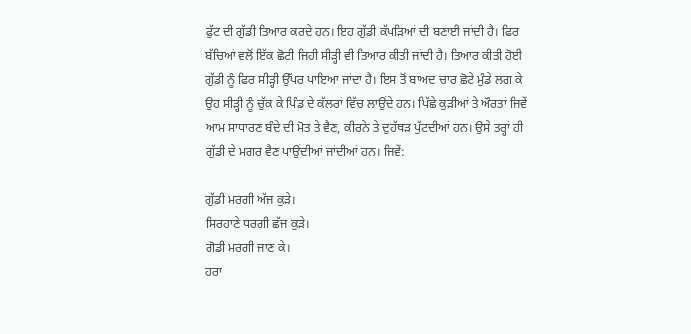ਫੁੱਟ ਦੀ ਗੁੱਡੀ ਤਿਆਰ ਕਰਦੇ ਹਨ। ਇਹ ਗੁੱਡੀ ਕੱਪੜਿਆਂ ਦੀ ਬਣਾਈ ਜਾਂਦੀ ਹੈ। ਫਿਰ ਬੱਚਿਆਂ ਵਲੋਂ ਇੱਕ ਛੋਟੀ ਜਿਹੀ ਸੀੜ੍ਹੀ ਵੀ ਤਿਆਰ ਕੀਤੀ ਜਾਂਦੀ ਹੈ। ਤਿਆਰ ਕੀਤੀ ਹੋਈ ਗੁੱਡੀ ਨੂੰ ਫਿਰ ਸੀੜ੍ਹੀ ਉੱਪਰ ਪਾਇਆ ਜਾਂਦਾ ਹੈ। ਇਸ ਤੋਂ ਬਾਅਦ ਚਾਰ ਛੋਟੇ ਮੁੰਡੇ ਲਗ ਕੇ ਉਹ ਸੀੜ੍ਹੀ ਨੂੰ ਚੁੱਕ ਕੇ ਪਿੰਡ ਦੇ ਕੱਲਰਾਂ ਵਿੱਚ ਲਾਉਂਦੇ ਹਨ। ਪਿੱਛੇ ਕੁੜੀਆਂ ਤੇ ਔਰਤਾਂ ਜਿਵੇਂ ਆਮ ਸਾਧਾਰਣ ਬੰਦੇ ਦੀ ਮੋਤ ਤੇ ਵੈਣ, ਕੀਰਨੇ ਤੇ ਦੁਹੱਥੜ ਪੁੱਟਦੀਆਂ ਹਨ। ਉਸੇ ਤਰ੍ਹਾਂ ਹੀ ਗੁੱਡੀ ਦੇ ਮਗਰ ਵੈਣ ਪਾਉਂਦੀਆਂ ਜਾਂਦੀਆਂ ਹਨ। ਜਿਵੇਂ:

ਗੁੱਡੀ ਮਰਗੀ ਅੱਜ ਕੁੜੇ।
ਸਿਰਹਾਣੇ ਧਰਗੀ ਛੱਜ ਕੁੜੇ।
ਗੋਡੀ ਮਰਗੀ ਜਾਣ ਕੇ।
ਹਰਾ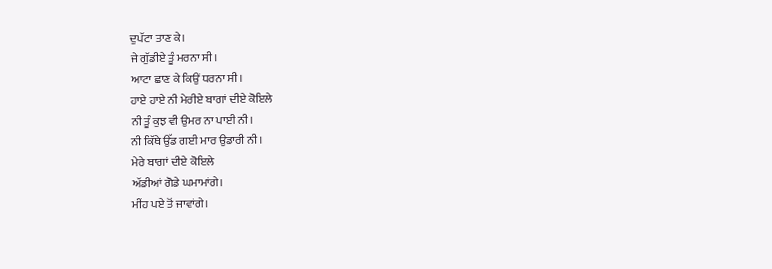ਦੁਪੱਟਾ ਤਾਣ ਕੇ।
ਜੇ ਗੁੱਡੀਏ ਤੂੰ ਮਰਨਾ ਸੀ।
ਆਟਾ ਛਾਣ ਕੇ ਕਿਉਂ ਧਰਨਾ ਸੀ।
ਹਾਏ ਹਾਏ ਨੀ ਮੇਰੀਏ ਬਾਗਾਂ ਦੀਏ ਕੋਇਲੇ
ਨੀ ਤੂੰ ਕੁਝ ਵੀ ਉਮਰ ਨਾ ਪਾਈ ਨੀ।
ਨੀ ਕਿੱਥੇ ਉੱਡ ਗਈ ਮਾਰ ਉਡਾਰੀ ਨੀ।
ਮੇਰੇ ਬਾਗਾਂ ਦੀਏ ਕੋਇਲੇ
ਅੱਡੀਆਂ ਗੋਡੇ ਘਮਾਮਾਂਗੇ।
ਮੀਂਹ ਪਏ ਤੋਂ ਜਾਵਾਂਗੇ।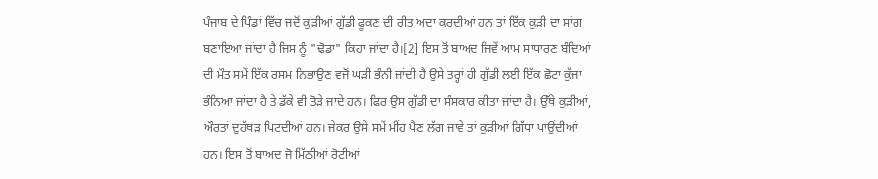ਪੰਜਾਬ ਦੇ ਪਿੰਡਾਂ ਵਿੱਚ ਜਦੋਂ ਕੁੜੀਆਂ ਗੁੱਡੀ ਫੂਕਣ ਦੀ ਰੀਤ ਅਦਾ ਕਰਦੀਆਂ ਹਨ ਤਾਂ ਇੱਕ ਕੁੜੀ ਦਾ ਸਾਂਗ ਬਣਾਇਆ ਜਾਂਦਾ ਹੈ ਜਿਸ ਨੂੰ "ਢੋਡਾ" ਕਿਹਾ ਜਾਂਦਾ ਹੈ।[2] ਇਸ ਤੋਂ ਬਾਅਦ ਜਿਵੇਂ ਆਮ ਸਾਧਾਰਣ ਬੰਦਿਆਂ ਦੀ ਮੌਤ ਸਮੇਂ ਇੱਕ ਰਸਮ ਨਿਭਾਉਣ ਵਜੋਂ ਘੜੀ ਭੰਨੀ ਜਾਂਦੀ ਹੈ ਉਸੇ ਤਰ੍ਹਾਂ ਹੀ ਗੁੱਡੀ ਲਈ ਇੱਕ ਛੋਟਾ ਕੁੱਜਾ ਭੰਨਿਆ ਜਾਂਦਾ ਹੈ ਤੇ ਡੱਕੇ ਵੀ ਤੋੜੇ ਜਾਦੇ ਹਨ। ਫਿਰ ਉਸ ਗੁੱਡੀ ਦਾ ਸੰਸਕਾਰ ਕੀਤਾ ਜਾਂਦਾ ਹੈ। ਉੱਥੇ ਕੁੜੀਆਂ, ਔਰਤਾਂ ਦੁਹੱਥੜ ਪਿਟਦੀਆਂ ਹਨ। ਜੇਕਰ ਉਸੇ ਸਮੇਂ ਮੀਂਹ ਪੈਣ ਲੱਗ ਜਾਵੇ ਤਾਂ ਕੁੜੀਆਂ ਗਿੱਧਾ ਪਾਉਂਦੀਆਂ ਹਨ। ਇਸ ਤੋਂ ਬਾਅਦ ਜੋ ਮਿੱਠੀਆਂ ਰੋਟੀਆਂ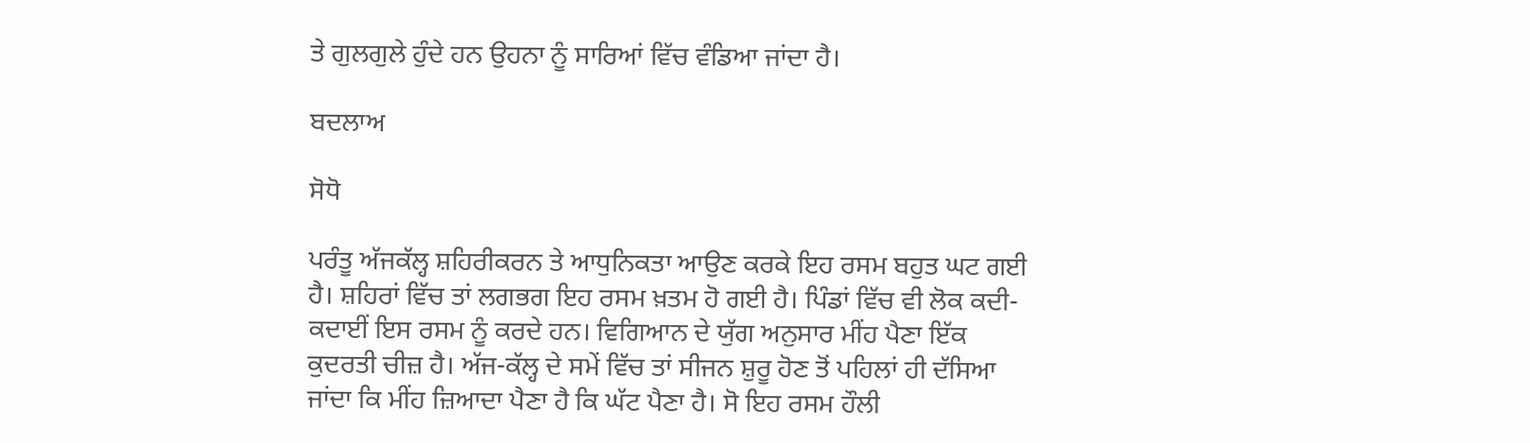ਤੇ ਗੁਲਗੁਲੇ ਹੁੰਦੇ ਹਨ ਉਹਨਾ ਨੂੰ ਸਾਰਿਆਂ ਵਿੱਚ ਵੰਡਿਆ ਜਾਂਦਾ ਹੈ।

ਬਦਲਾਅ

ਸੋਧੋ

ਪਰੰਤੂ ਅੱਜਕੱਲ੍ਹ ਸ਼ਹਿਰੀਕਰਨ ਤੇ ਆਧੁਨਿਕਤਾ ਆਉਣ ਕਰਕੇ ਇਹ ਰਸਮ ਬਹੁਤ ਘਟ ਗਈ ਹੈ। ਸ਼ਹਿਰਾਂ ਵਿੱਚ ਤਾਂ ਲਗਭਗ ਇਹ ਰਸਮ ਖ਼ਤਮ ਹੋ ਗਈ ਹੈ। ਪਿੰਡਾਂ ਵਿੱਚ ਵੀ ਲੋਕ ਕਦੀ-ਕਦਾਈਂ ਇਸ ਰਸਮ ਨੂੰ ਕਰਦੇ ਹਨ। ਵਿਗਿਆਨ ਦੇ ਯੁੱਗ ਅਨੁਸਾਰ ਮੀਂਹ ਪੈਣਾ ਇੱਕ ਕੁਦਰਤੀ ਚੀਜ਼ ਹੈ। ਅੱਜ-ਕੱਲ੍ਹ ਦੇ ਸਮੇਂ ਵਿੱਚ ਤਾਂ ਸੀਜਨ ਸ਼ੁਰੂ ਹੋਣ ਤੋਂ ਪਹਿਲਾਂ ਹੀ ਦੱਸਿਆ ਜਾਂਦਾ ਕਿ ਮੀਂਹ ਜ਼ਿਆਦਾ ਪੈਣਾ ਹੈ ਕਿ ਘੱਟ ਪੈਣਾ ਹੈ। ਸੋ ਇਹ ਰਸਮ ਹੌਲੀ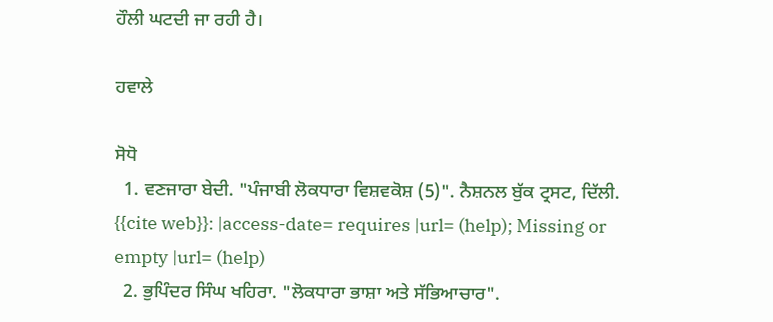ਹੌਲੀ ਘਟਦੀ ਜਾ ਰਹੀ ਹੈ।

ਹਵਾਲੇ

ਸੋਧੋ
  1. ਵਣਜਾਰਾ ਬੇਦੀ. "ਪੰਜਾਬੀ ਲੋਕਧਾਰਾ ਵਿਸ਼ਵਕੋਸ਼ (5)". ਨੈਸ਼ਨਲ ਬੁੱਕ ਟ੍ਰਸਟ, ਦਿੱਲੀ. {{cite web}}: |access-date= requires |url= (help); Missing or empty |url= (help)
  2. ਭੁਪਿੰਦਰ ਸਿੰਘ ਖਹਿਰਾ. "ਲੋਕਧਾਰਾ ਭਾਸ਼ਾ ਅਤੇ ਸੱਭਿਆਚਾਰ".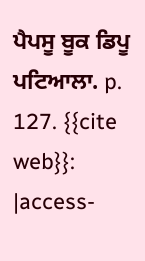ਪੈਪਸੂ ਬੂਕ ਡਿਪੂ ਪਟਿਆਲਾ. p. 127. {{cite web}}: |access-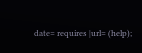date= requires |url= (help);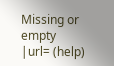Missing or empty |url= (help)